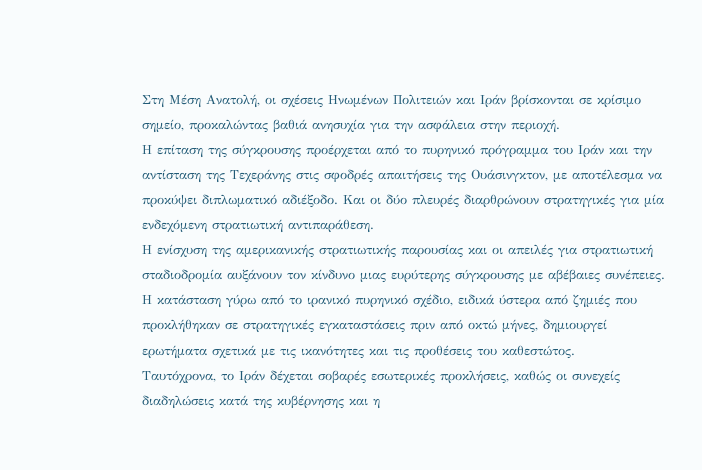Στη Μέση Ανατολή, οι σχέσεις Ηνωμένων Πολιτειών και Ιράν βρίσκονται σε κρίσιμο σημείο, προκαλώντας βαθιά ανησυχία για την ασφάλεια στην περιοχή.
Η επίταση της σύγκρουσης προέρχεται από το πυρηνικό πρόγραμμα του Ιράν και την αντίσταση της Τεχεράνης στις σφοδρές απαιτήσεις της Ουάσινγκτον, με αποτέλεσμα να προκύψει διπλωματικό αδιέξοδο. Και οι δύο πλευρές διαρθρώνουν στρατηγικές για μία ενδεχόμενη στρατιωτική αντιπαράθεση.
Η ενίσχυση της αμερικανικής στρατιωτικής παρουσίας και οι απειλές για στρατιωτική σταδιοδρομία αυξάνουν τον κίνδυνο μιας ευρύτερης σύγκρουσης με αβέβαιες συνέπειες.
Η κατάσταση γύρω από το ιρανικό πυρηνικό σχέδιο, ειδικά ύστερα από ζημιές που προκλήθηκαν σε στρατηγικές εγκαταστάσεις πριν από οκτώ μήνες, δημιουργεί ερωτήματα σχετικά με τις ικανότητες και τις προθέσεις του καθεστώτος.
Ταυτόχρονα, το Ιράν δέχεται σοβαρές εσωτερικές προκλήσεις, καθώς οι συνεχείς διαδηλώσεις κατά της κυβέρνησης και η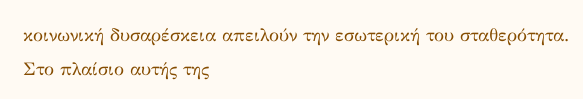κοινωνική δυσαρέσκεια απειλούν την εσωτερική του σταθερότητα.
Στο πλαίσιο αυτής της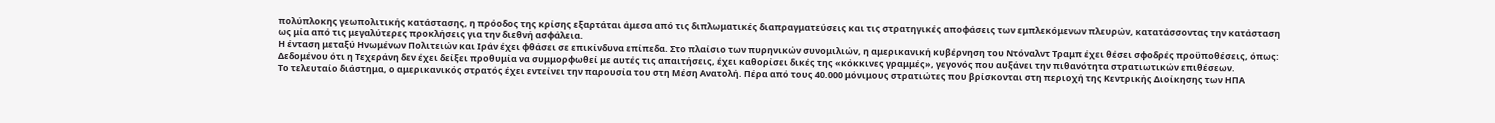πολύπλοκης γεωπολιτικής κατάστασης, η πρόοδος της κρίσης εξαρτάται άμεσα από τις διπλωματικές διαπραγματεύσεις και τις στρατηγικές αποφάσεις των εμπλεκόμενων πλευρών, κατατάσσοντας την κατάσταση ως μία από τις μεγαλύτερες προκλήσεις για την διεθνή ασφάλεια.
Η ένταση μεταξύ Ηνωμένων Πολιτειών και Ιράν έχει φθάσει σε επικίνδυνα επίπεδα. Στο πλαίσιο των πυρηνικών συνομιλιών, η αμερικανική κυβέρνηση του Ντόναλντ Τραμπ έχει θέσει σφοδρές προϋποθέσεις, όπως:
Δεδομένου ότι η Τεχεράνη δεν έχει δείξει προθυμία να συμμορφωθεί με αυτές τις απαιτήσεις, έχει καθορίσει δικές της «κόκκινες γραμμές», γεγονός που αυξάνει την πιθανότητα στρατιωτικών επιθέσεων.
Το τελευταίο διάστημα, ο αμερικανικός στρατός έχει εντείνει την παρουσία του στη Μέση Ανατολή. Πέρα από τους 40.000 μόνιμους στρατιώτες που βρίσκονται στη περιοχή της Κεντρικής Διοίκησης των ΗΠΑ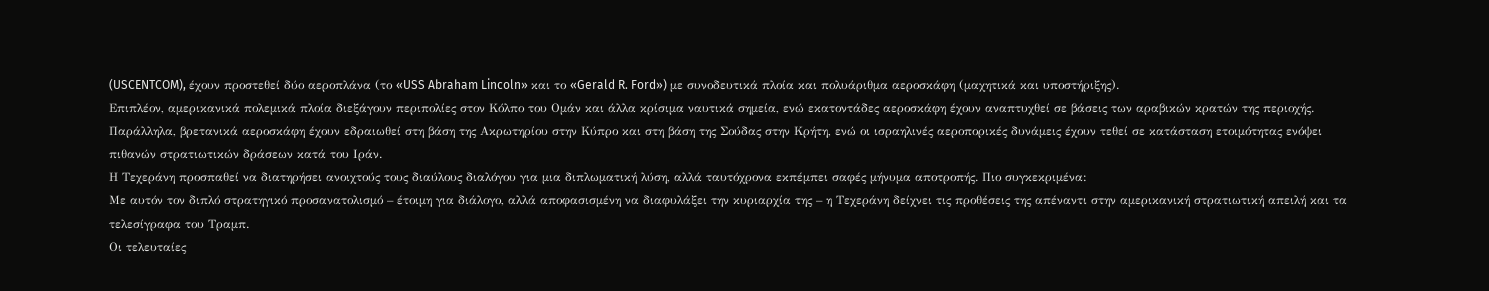(USCENTCOM), έχουν προστεθεί δύο αεροπλάνα (το «USS Abraham Lincoln» και το «Gerald R. Ford») με συνοδευτικά πλοία και πολυάριθμα αεροσκάφη (μαχητικά και υποστήριξης).
Επιπλέον, αμερικανικά πολεμικά πλοία διεξάγουν περιπολίες στον Κόλπο του Ομάν και άλλα κρίσιμα ναυτικά σημεία, ενώ εκατοντάδες αεροσκάφη έχουν αναπτυχθεί σε βάσεις των αραβικών κρατών της περιοχής.
Παράλληλα, βρετανικά αεροσκάφη έχουν εδραιωθεί στη βάση της Ακρωτηρίου στην Κύπρο και στη βάση της Σούδας στην Κρήτη, ενώ οι ισραηλινές αεροπορικές δυνάμεις έχουν τεθεί σε κατάσταση ετοιμότητας ενόψει πιθανών στρατιωτικών δράσεων κατά του Ιράν.
Η Τεχεράνη προσπαθεί να διατηρήσει ανοιχτούς τους διαύλους διαλόγου για μια διπλωματική λύση, αλλά ταυτόχρονα εκπέμπει σαφές μήνυμα αποτροπής. Πιο συγκεκριμένα:
Με αυτόν τον διπλό στρατηγικό προσανατολισμό – έτοιμη για διάλογο, αλλά αποφασισμένη να διαφυλάξει την κυριαρχία της – η Τεχεράνη δείχνει τις προθέσεις της απέναντι στην αμερικανική στρατιωτική απειλή και τα τελεσίγραφα του Τραμπ.
Οι τελευταίες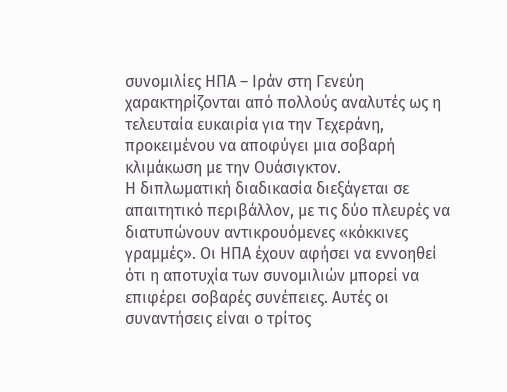συνομιλίες ΗΠΑ – Ιράν στη Γενεύη χαρακτηρίζονται από πολλούς αναλυτές ως η τελευταία ευκαιρία για την Τεχεράνη, προκειμένου να αποφύγει μια σοβαρή κλιμάκωση με την Ουάσιγκτον.
Η διπλωματική διαδικασία διεξάγεται σε απαιτητικό περιβάλλον, με τις δύο πλευρές να διατυπώνουν αντικρουόμενες «κόκκινες γραμμές». Οι ΗΠΑ έχουν αφήσει να εννοηθεί ότι η αποτυχία των συνομιλιών μπορεί να επιφέρει σοβαρές συνέπειες. Αυτές οι συναντήσεις είναι ο τρίτος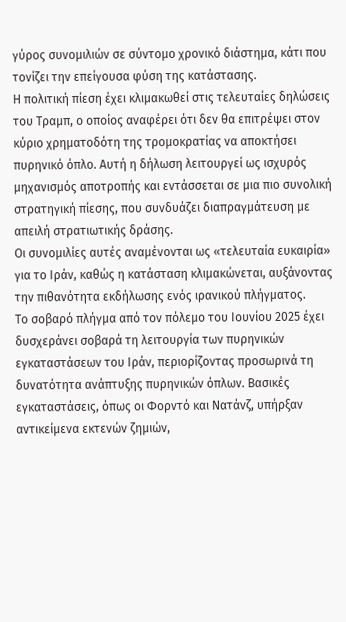γύρος συνομιλιών σε σύντομο χρονικό διάστημα, κάτι που τονίζει την επείγουσα φύση της κατάστασης.
Η πολιτική πίεση έχει κλιμακωθεί στις τελευταίες δηλώσεις του Τραμπ, ο οποίος αναφέρει ότι δεν θα επιτρέψει στον κύριο χρηματοδότη της τρομοκρατίας να αποκτήσει πυρηνικό όπλο. Αυτή η δήλωση λειτουργεί ως ισχυρός μηχανισμός αποτροπής και εντάσσεται σε μια πιο συνολική στρατηγική πίεσης, που συνδυάζει διαπραγμάτευση με απειλή στρατιωτικής δράσης.
Οι συνομιλίες αυτές αναμένονται ως «τελευταία ευκαιρία» για το Ιράν, καθώς η κατάσταση κλιμακώνεται, αυξάνοντας την πιθανότητα εκδήλωσης ενός ιρανικού πλήγματος.
Το σοβαρό πλήγμα από τον πόλεμο του Ιουνίου 2025 έχει δυσχεράνει σοβαρά τη λειτουργία των πυρηνικών εγκαταστάσεων του Ιράν, περιορίζοντας προσωρινά τη δυνατότητα ανάπτυξης πυρηνικών όπλων. Βασικές εγκαταστάσεις, όπως οι Φορντό και Νατάνζ, υπήρξαν αντικείμενα εκτενών ζημιών,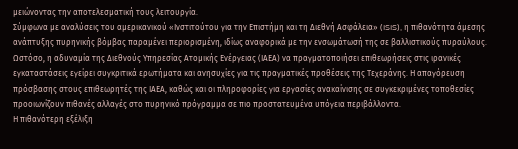μειώνοντας την αποτελεσματική τους λειτουργία.
Σύμφωνα με αναλύσεις του αμερικανικού «Ινστιτούτου για την Επιστήμη και τη Διεθνή Ασφάλεια» (ISIS), η πιθανότητα άμεσης ανάπτυξης πυρηνικής βόμβας παραμένει περιορισμένη, ιδίως αναφορικά με την ενσωμάτωσή της σε βαλλιστικούς πυραύλους.
Ωστόσο, η αδυναμία της Διεθνούς Υπηρεσίας Ατομικής Ενέργειας (ΙΑΕΑ) να πραγματοποιήσει επιθεωρήσεις στις ιρανικές εγκαταστάσεις εγείρει συγκριτικά ερωτήματα και ανησυχίες για τις πραγματικές προθέσεις της Τεχεράνης. Η απαγόρευση πρόσβασης στους επιθεωρητές της ΙΑΕΑ, καθώς και οι πληροφορίες για εργασίες ανακαίνισης σε συγκεκριμένες τοποθεσίες προοιωνίζουν πιθανές αλλαγές στο πυρηνικό πρόγραμμα σε πιο προστατευμένα υπόγεια περιβάλλοντα.
Η πιθανότερη εξέλιξη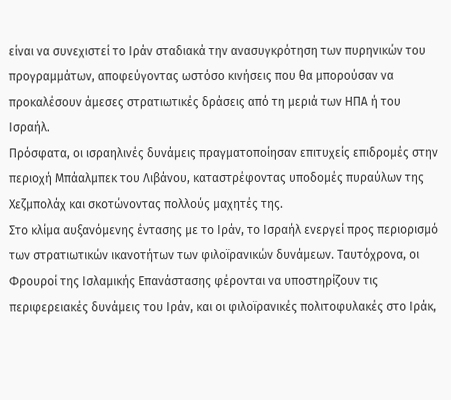είναι να συνεχιστεί το Ιράν σταδιακά την ανασυγκρότηση των πυρηνικών του προγραμμάτων, αποφεύγοντας ωστόσο κινήσεις που θα μπορούσαν να προκαλέσουν άμεσες στρατιωτικές δράσεις από τη μεριά των ΗΠΑ ή του Ισραήλ.
Πρόσφατα, οι ισραηλινές δυνάμεις πραγματοποίησαν επιτυχείς επιδρομές στην περιοχή Μπάαλμπεκ του Λιβάνου, καταστρέφοντας υποδομές πυραύλων της Χεζμπολάχ και σκοτώνοντας πολλούς μαχητές της.
Στο κλίμα αυξανόμενης έντασης με το Ιράν, το Ισραήλ ενεργεί προς περιορισμό των στρατιωτικών ικανοτήτων των φιλοϊρανικών δυνάμεων. Ταυτόχρονα, οι Φρουροί της Ισλαμικής Επανάστασης φέρονται να υποστηρίζουν τις περιφερειακές δυνάμεις του Ιράν, και οι φιλοϊρανικές πολιτοφυλακές στο Ιράκ,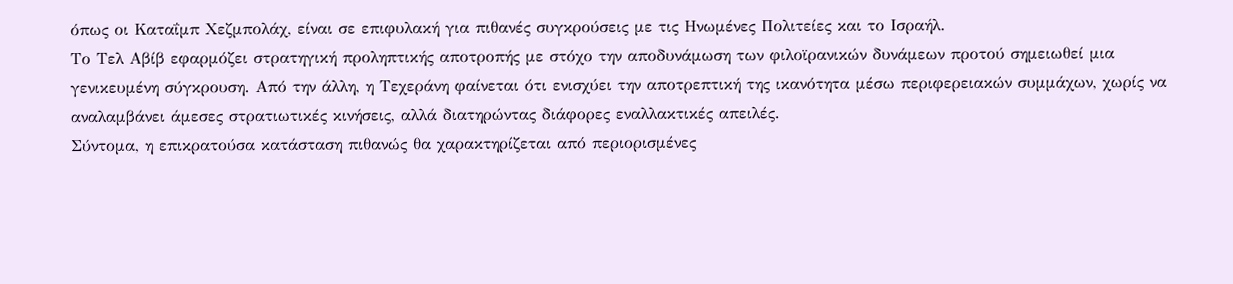όπως οι Καταΐμπ Χεζμπολάχ, είναι σε επιφυλακή για πιθανές συγκρούσεις με τις Ηνωμένες Πολιτείες και το Ισραήλ.
Το Τελ Αβίβ εφαρμόζει στρατηγική προληπτικής αποτροπής με στόχο την αποδυνάμωση των φιλοϊρανικών δυνάμεων προτού σημειωθεί μια γενικευμένη σύγκρουση. Από την άλλη, η Τεχεράνη φαίνεται ότι ενισχύει την αποτρεπτική της ικανότητα μέσω περιφερειακών συμμάχων, χωρίς να αναλαμβάνει άμεσες στρατιωτικές κινήσεις, αλλά διατηρώντας διάφορες εναλλακτικές απειλές.
Σύντομα, η επικρατούσα κατάσταση πιθανώς θα χαρακτηρίζεται από περιορισμένες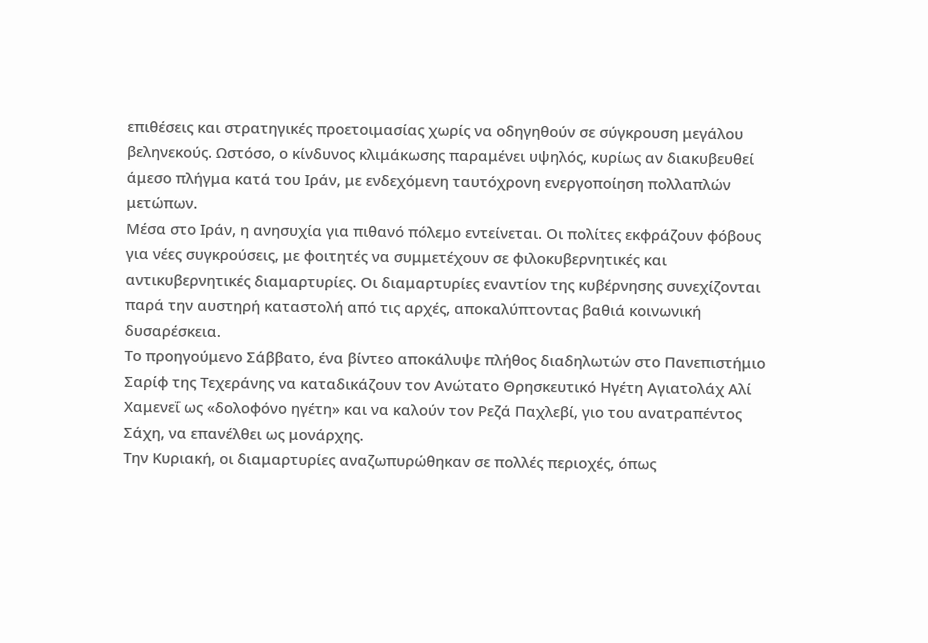επιθέσεις και στρατηγικές προετοιμασίας χωρίς να οδηγηθούν σε σύγκρουση μεγάλου βεληνεκούς. Ωστόσο, ο κίνδυνος κλιμάκωσης παραμένει υψηλός, κυρίως αν διακυβευθεί άμεσο πλήγμα κατά του Ιράν, με ενδεχόμενη ταυτόχρονη ενεργοποίηση πολλαπλών μετώπων.
Μέσα στο Ιράν, η ανησυχία για πιθανό πόλεμο εντείνεται. Οι πολίτες εκφράζουν φόβους για νέες συγκρούσεις, με φοιτητές να συμμετέχουν σε φιλοκυβερνητικές και αντικυβερνητικές διαμαρτυρίες. Οι διαμαρτυρίες εναντίον της κυβέρνησης συνεχίζονται παρά την αυστηρή καταστολή από τις αρχές, αποκαλύπτοντας βαθιά κοινωνική δυσαρέσκεια.
Το προηγούμενο Σάββατο, ένα βίντεο αποκάλυψε πλήθος διαδηλωτών στο Πανεπιστήμιο Σαρίφ της Τεχεράνης να καταδικάζουν τον Ανώτατο Θρησκευτικό Ηγέτη Αγιατολάχ Αλί Χαμενεΐ ως «δολοφόνο ηγέτη» και να καλούν τον Ρεζά Παχλεβί, γιο του ανατραπέντος Σάχη, να επανέλθει ως μονάρχης.
Την Κυριακή, οι διαμαρτυρίες αναζωπυρώθηκαν σε πολλές περιοχές, όπως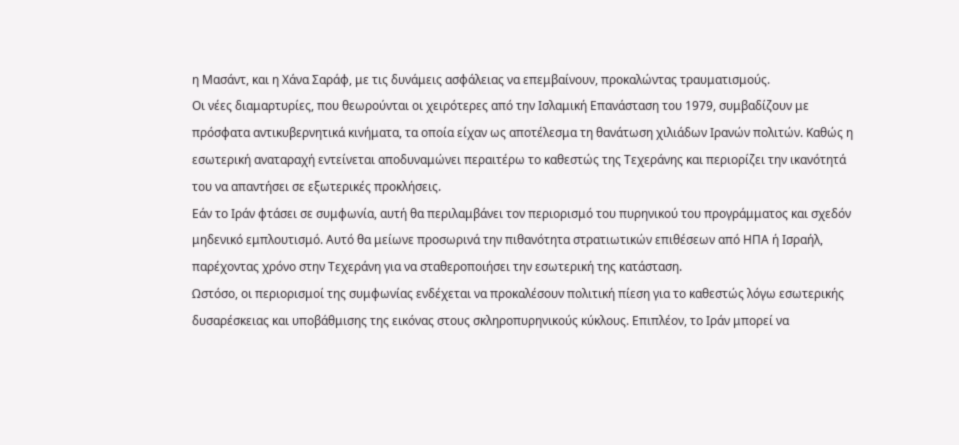η Μασάντ, και η Χάνα Σαράφ, με τις δυνάμεις ασφάλειας να επεμβαίνουν, προκαλώντας τραυματισμούς.
Οι νέες διαμαρτυρίες, που θεωρούνται οι χειρότερες από την Ισλαμική Επανάσταση του 1979, συμβαδίζουν με πρόσφατα αντικυβερνητικά κινήματα, τα οποία είχαν ως αποτέλεσμα τη θανάτωση χιλιάδων Ιρανών πολιτών. Καθώς η εσωτερική αναταραχή εντείνεται αποδυναμώνει περαιτέρω το καθεστώς της Τεχεράνης και περιορίζει την ικανότητά του να απαντήσει σε εξωτερικές προκλήσεις.
Εάν το Ιράν φτάσει σε συμφωνία, αυτή θα περιλαμβάνει τον περιορισμό του πυρηνικού του προγράμματος και σχεδόν μηδενικό εμπλουτισμό. Αυτό θα μείωνε προσωρινά την πιθανότητα στρατιωτικών επιθέσεων από ΗΠΑ ή Ισραήλ, παρέχοντας χρόνο στην Τεχεράνη για να σταθεροποιήσει την εσωτερική της κατάσταση.
Ωστόσο, οι περιορισμοί της συμφωνίας ενδέχεται να προκαλέσουν πολιτική πίεση για το καθεστώς λόγω εσωτερικής δυσαρέσκειας και υποβάθμισης της εικόνας στους σκληροπυρηνικούς κύκλους. Επιπλέον, το Ιράν μπορεί να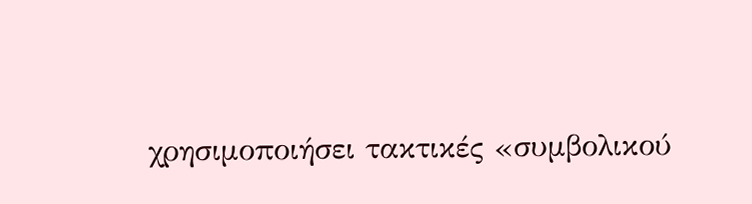χρησιμοποιήσει τακτικές «συμβολικού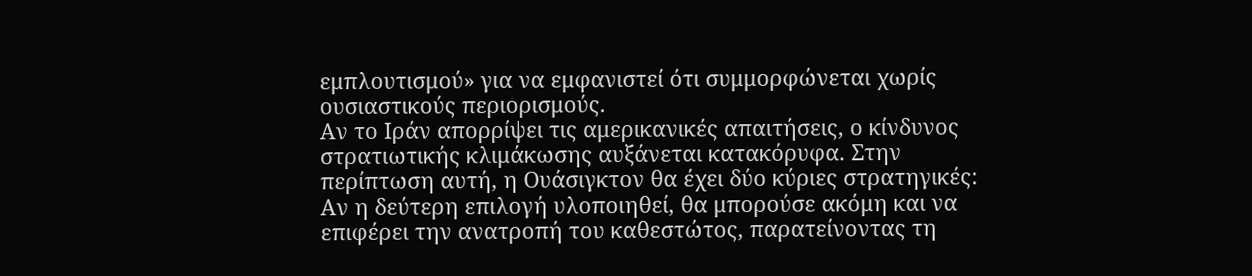εμπλουτισμού» για να εμφανιστεί ότι συμμορφώνεται χωρίς ουσιαστικούς περιορισμούς.
Αν το Ιράν απορρίψει τις αμερικανικές απαιτήσεις, ο κίνδυνος στρατιωτικής κλιμάκωσης αυξάνεται κατακόρυφα. Στην περίπτωση αυτή, η Ουάσιγκτον θα έχει δύο κύριες στρατηγικές:
Αν η δεύτερη επιλογή υλοποιηθεί, θα μπορούσε ακόμη και να επιφέρει την ανατροπή του καθεστώτος, παρατείνοντας τη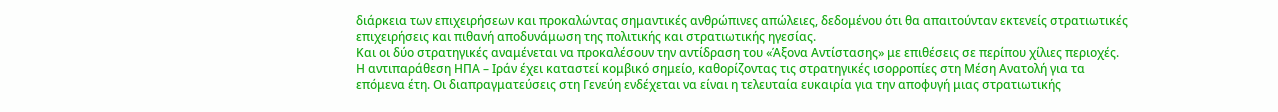διάρκεια των επιχειρήσεων και προκαλώντας σημαντικές ανθρώπινες απώλειες, δεδομένου ότι θα απαιτούνταν εκτενείς στρατιωτικές επιχειρήσεις και πιθανή αποδυνάμωση της πολιτικής και στρατιωτικής ηγεσίας.
Και οι δύο στρατηγικές αναμένεται να προκαλέσουν την αντίδραση του «Άξονα Αντίστασης» με επιθέσεις σε περίπου χίλιες περιοχές.
Η αντιπαράθεση ΗΠΑ – Ιράν έχει καταστεί κομβικό σημείο, καθορίζοντας τις στρατηγικές ισορροπίες στη Μέση Ανατολή για τα επόμενα έτη. Οι διαπραγματεύσεις στη Γενεύη ενδέχεται να είναι η τελευταία ευκαιρία για την αποφυγή μιας στρατιωτικής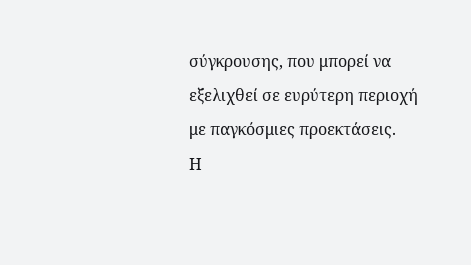σύγκρουσης, που μπορεί να εξελιχθεί σε ευρύτερη περιοχή με παγκόσμιες προεκτάσεις.
Η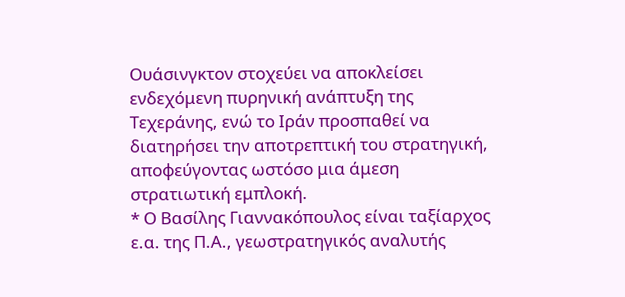Ουάσινγκτον στοχεύει να αποκλείσει ενδεχόμενη πυρηνική ανάπτυξη της Τεχεράνης, ενώ το Ιράν προσπαθεί να διατηρήσει την αποτρεπτική του στρατηγική, αποφεύγοντας ωστόσο μια άμεση στρατιωτική εμπλοκή.
* Ο Βασίλης Γιαννακόπουλος είναι ταξίαρχος ε.α. της Π.Α., γεωστρατηγικός αναλυτής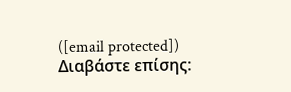([email protected])
Διαβάστε επίσης: